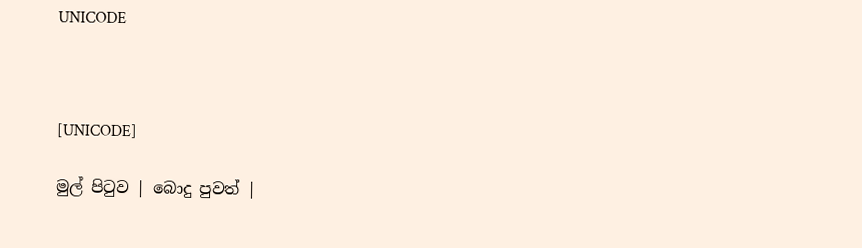UNICODE



[UNICODE]

මුල් පිටුව | බොදු පුවත් |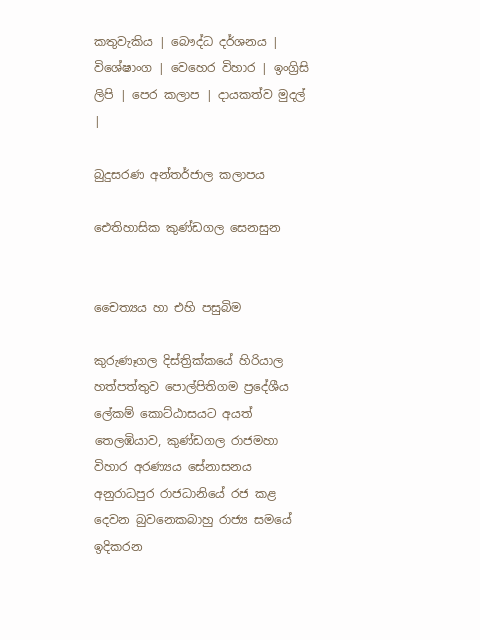කතුවැකිය | බෞද්ධ දර්ශනය | විශේෂාංග | වෙහෙර විහාර | ඉංග්‍රිසි ලිපි | පෙර කලාප | දායකත්ව මුදල් |

බුදුසරණ අන්තර්ජාල කලාපය

ඓතිහාසික කුණ්ඩගල සෙනසුන


චෛත්‍යය හා එහි පසුබිම

කුරුණෑගල දිස්ත්‍රික්කයේ හිරියාල හත්පත්තුව පොල්පිතිගම ප්‍රදේශීය ලේකම් කොට්ඨාසයට අයත් තෙලඹියාව, කුණ්ඩගල රාජමහා විහාර අරණ්‍යය සේනාසනය අනුරාධපුර රාජධානියේ රජ කළ දෙවන බුවනෙකබාහු රාජ්‍ය සමයේ ඉදිකරන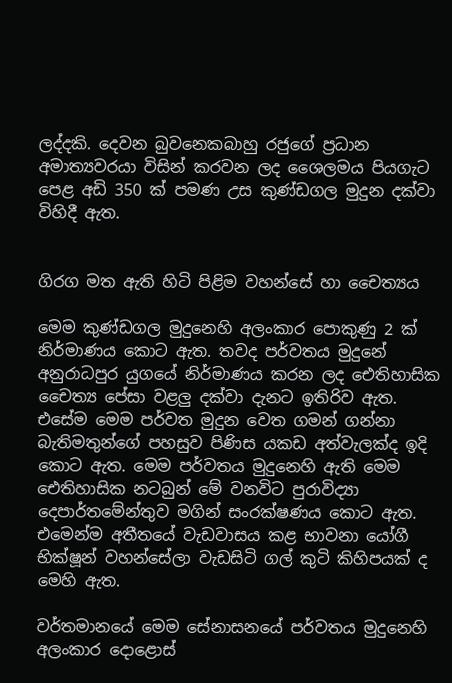ලද්දකි. දෙවන බුවනෙකබාහු රජුගේ ප්‍රධාන අමාත්‍යවරයා විසින් කරවන ලද ශෛලමය පියගැට පෙළ අඩි 350 ක් පමණ උස කුණ්ඩගල මුදුන දක්වා විහිදී ඇත.


ගිරග මත ඇති හිටි පිළිම වහන්සේ හා චෛත්‍යය

මෙම කුණ්ඩගල මුදුනෙහි අලංකාර පොකුණු 2 ක් නිර්මාණය කොට ඇත. තවද පර්වතය මුදුනේ අනුරාධපුර යුගයේ නිර්මාණය කරන ලද ඓතිහාසික චෛත්‍ය පේසා වළලු දක්වා දැනට ඉතිරිව ඇත. එසේම මෙම පර්වත මුදුන වෙත ගමන් ගන්නා බැතිමතුන්ගේ පහසුව පිණිස යකඩ අත්වැලක්ද ඉදි කොට ඇත. මෙම පර්වතය මුදුනෙහි ඇති මෙම ඓතිහාසික නටබුන් මේ වනවිට පුරාවිද්‍යා දෙපාර්තමේන්තුව මගින් සංරක්ෂණය කොට ඇත. එමෙන්ම අතීතයේ වැඩවාසය කළ භාවනා යෝගී භික්ෂූන් වහන්සේලා වැඩසිටි ගල් කුටි කිහිපයක් ද මෙහි ඇත.

වර්තමානයේ මෙම සේනාසනයේ පර්වතය මුදුනෙහි අලංකාර දොළොස්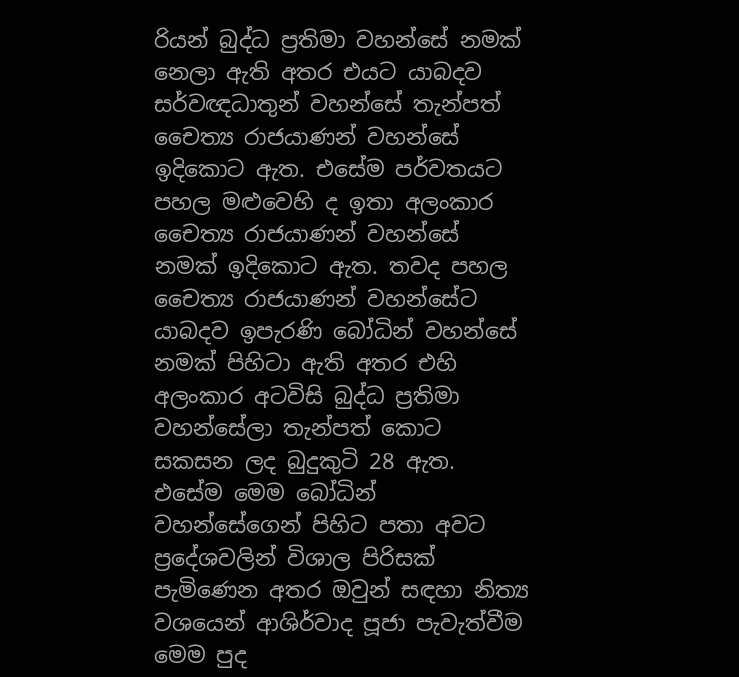රියන් බුද්ධ ප්‍රතිමා වහන්සේ නමක් නෙලා ඇති අතර එයට යාබදව සර්වඥධාතුන් වහන්සේ තැන්පත් චෛත්‍ය රාජයාණන් වහන්සේ ඉදිකොට ඇත. එසේම පර්වතයට පහල මළුවෙහි ද ඉතා අලංකාර චෛත්‍ය රාජයාණන් වහන්සේ නමක් ඉදිකොට ඇත. තවද පහල චෛත්‍ය රාජයාණන් වහන්සේට යාබදව ඉපැරණි බෝධින් වහන්සේ නමක් පිහිටා ඇති අතර එහි අලංකාර අටවිසි බුද්ධ ප්‍රතිමා වහන්සේලා තැන්පත් කොට සකසන ලද බුදුකුටි 28 ඇත. එසේම මෙම බෝධින් වහන්සේගෙන් පිහිට පතා අවට ප්‍රදේශවලින් විශාල පිරිසක් පැමිණෙන අතර ඔවුන් සඳහා නිත්‍ය වශයෙන් ආශිර්වාද පූජා පැවැත්වීම මෙම පුද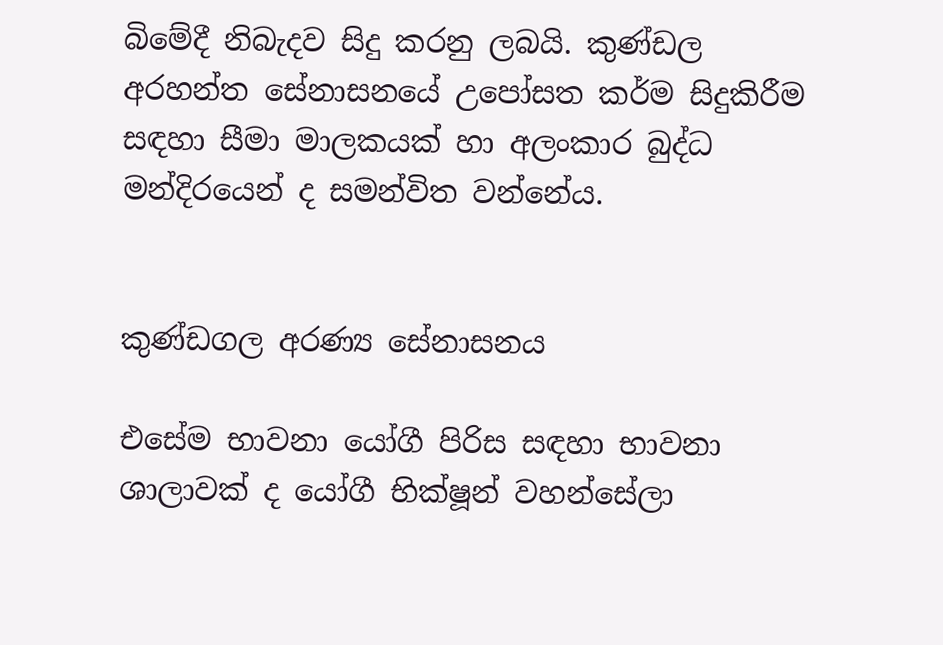බිමේදී නිබැදව සිදු කරනු ලබයි. කුණ්ඩල අරහන්ත සේනාසනයේ උපෝසත කර්ම සිදුකිරීම සඳහා සීමා මාලකයක් හා අලංකාර බුද්ධ මන්දිරයෙන් ද සමන්විත වන්නේය.


කුණ්ඩගල අරණ්‍ය සේනාසනය

එසේම භාවනා යෝගී පිරිස සඳහා භාවනා ශාලාවක් ද යෝගී භික්ෂූන් වහන්සේලා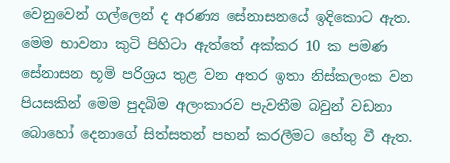වෙනුවෙන් ගල්ලෙන් ද අරණ්‍ය සේනාසනයේ ඉදිකොට ඇත. මෙම භාවනා කුටි පිහිටා ඇත්තේ අක්කර 10 ක පමණ සේනාසන භූමි පරිශ්‍රය තුළ වන අතර ඉතා නිස්කලංක වන පියසකින් මෙම පුදබිම අලංකාරව පැවතීම බවුන් වඩනා බොහෝ දෙනාගේ සිත්සතන් පහන් කරලීමට හේතු වී ඇත.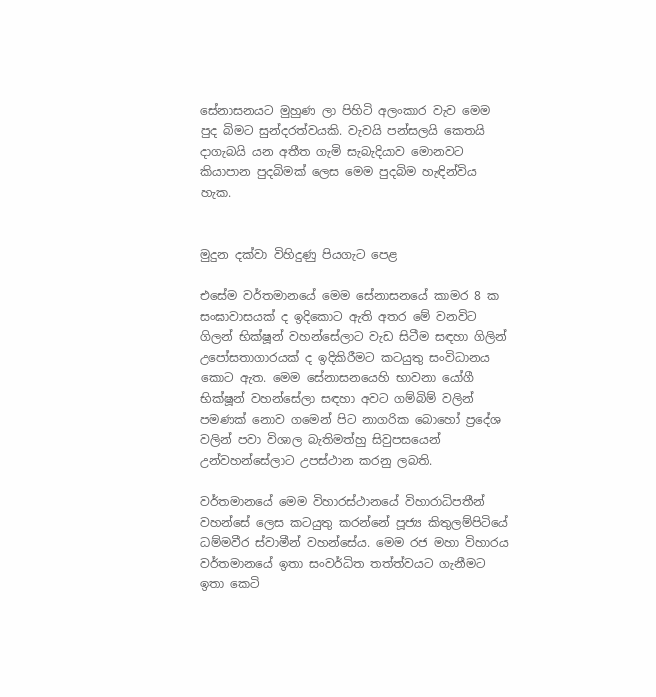සේනාසනයට මුහුණ ලා පිහිටි අලංකාර වැව මෙම පුද බිමට සුන්දරත්වයකි. වැවයි පන්සලයි කෙතයි දාගැබයි යන අතීත ගැමි සැබැදියාව මොනවට කියාපාන පුදබිමක් ලෙස මෙම පුදබිම හැඳින්විය හැක.


මුදුන දක්වා විහිදුණු පියගැට පෙළ

එසේම වර්තමානයේ මෙම සේනාසනයේ කාමර 8 ක සංඝාවාසයක් ද ඉදිකොට ඇති අතර මේ වනවිට ගිලන් භික්ෂූන් වහන්සේලාට වැඩ සිටීම සඳහා ගිලින් උපෝසතාගාරයක් ද ඉදිකිරීමට කටයුතු සංවිධානය කොට ඇත. මෙම සේනාසනයෙහි භාවනා යෝගී භික්ෂූන් වහන්සේලා සඳහා අවට ගම්බිම් වලින් පමණක් නොව ගමෙන් පිට නාගරික බොහෝ ප්‍රදේශ වලින් පවා විශාල බැතිමත්හු සිවුපසයෙන් උන්වහන්සේලාට උපස්ථාන කරනු ලබති.

වර්තමානයේ මෙම විහාරස්ථානයේ විහාරාධිපතීන් වහන්සේ ලෙස කටයුතු කරන්නේ පූජ්‍ය කිතුලම්පිටියේ ධම්මවීර ස්වාමීන් වහන්සේය. මෙම රජ මහා විහාරය වර්තමානයේ ඉතා සංවර්ධිත තත්ත්වයට ගැනීමට ඉතා කෙටි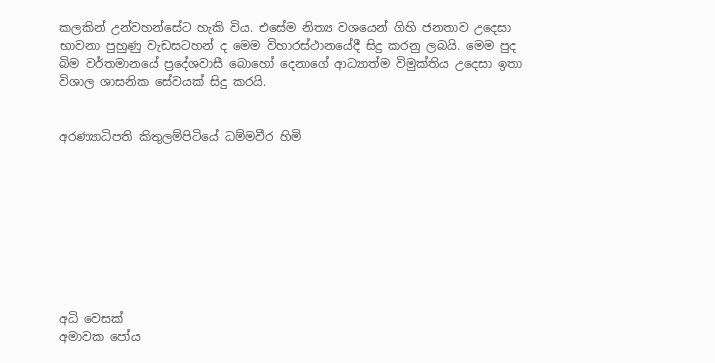කලකින් උන්වහන්සේට හැකි විය. එසේම නිත්‍ය වශයෙන් ගිහි ජනතාව උදෙසා භාවනා පුහුණු වැඩසටහන් ද මෙම විහාරස්ථානයේදී සිදු කරනු ලබයි. මෙම පුද බිම වර්තමානයේ ප්‍රදේශවාසී බොහෝ දෙනාගේ ආධ්‍යාත්ම විමුක්තිය උදෙසා ඉතා විශාල ශාසනික සේවයක් සිදු කරයි.


අරණ්‍යාධිපති කිතුලම්පිටියේ ධම්මවීර හිමි









අධි වෙසක්
අමාවක පෝය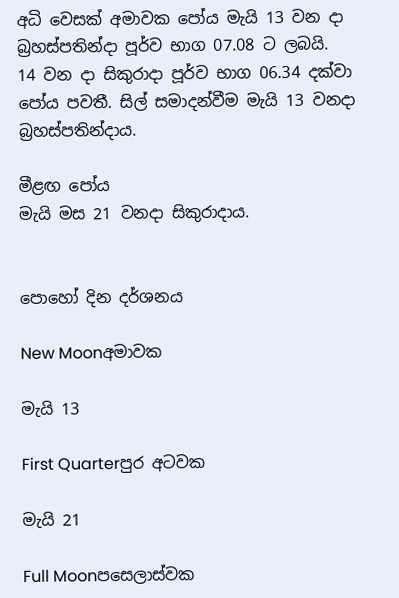අධි වෙසක් අමාවක පෝය මැයි 13 වන දා බ්‍රහස්පතින්දා පූර්ව භාග 07.08 ට ලබයි.
14 වන දා සිකුරාදා පූර්ව භාග 06.34 දක්වා පෝය පවතී. සිල් සමාදන්වීම මැයි 13 වනදා බ්‍රහස්පතින්දාය.

මීළඟ පෝය
මැයි මස 21 වනදා සිකුරාදාය.


පොහෝ දින දර්ශනය

New Moonඅමාවක

මැයි 13

First Quarterපුර අටවක

මැයි 21

Full Moonපසෙලාස්වක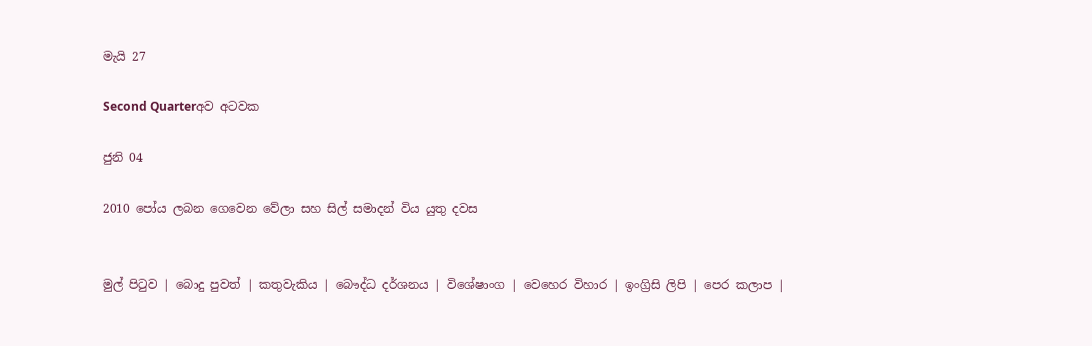මැයි 27

Second Quarterඅව අටවක

ජුනි 04

2010 පෝය ලබන ගෙවෙන වේලා සහ සිල් සමාදන් විය යුතු දවස


මුල් පිටුව | බොදු පුවත් | කතුවැකිය | බෞද්ධ දර්ශනය | විශේෂාංග | වෙහෙර විහාර | ඉංග්‍රිසි ලිපි | පෙර කලාප |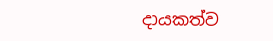දායකත්ව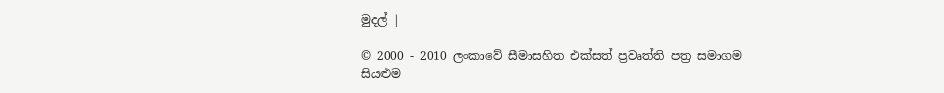මුදල් |

© 2000 - 2010 ලංකාවේ සීමාසහිත එක්සත් ප්‍රවෘත්ති පත්‍ර සමාගම
සියළුම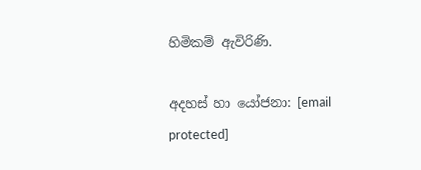හිමිකම් ඇවිරිණි.

අදහස් හා යෝජනා: [email protected]